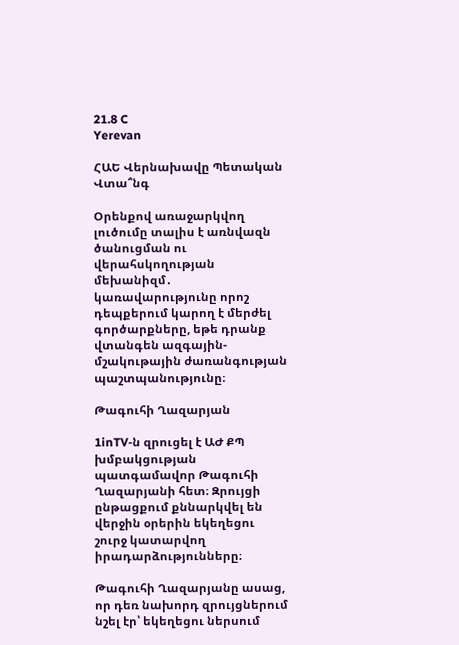21.8 C
Yerevan

ՀԱԵ Վերնախավը Պետական Վտա՞նգ

Օրենքով առաջարկվող լուծումը տալիս է առնվազն ծանուցման ու վերահսկողության մեխանիզմ․ կառավարությունը որոշ դեպքերում կարող է մերժել գործարքները, եթե դրանք վտանգեն ազգային-մշակութային ժառանգության պաշտպանությունը։

Թագուհի Ղազարյան

1inTV‑ն զրուցել է ԱԺ ՔՊ խմբակցության պատգամավոր Թագուհի Ղազարյանի հետ։ Զրույցի ընթացքում քննարկվել են վերջին օրերին եկեղեցու շուրջ կատարվող իրադարձությունները։

Թագուհի Ղազարյանը ասաց, որ դեռ նախորդ զրույցներում նշել էր՝ եկեղեցու ներսում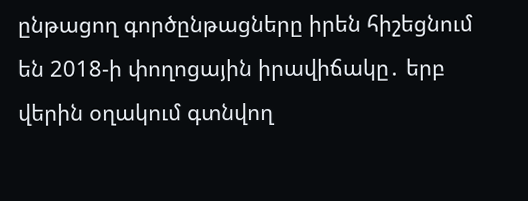ընթացող գործընթացները իրեն հիշեցնում են 2018‑ի փողոցային իրավիճակը․ երբ վերին օղակում գտնվող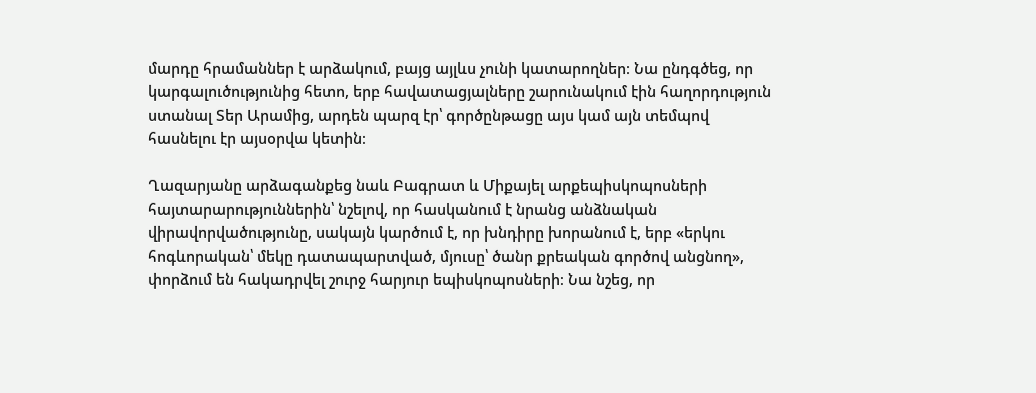մարդը հրամաններ է արձակում, բայց այլևս չունի կատարողներ։ Նա ընդգծեց, որ կարգալուծությունից հետո, երբ հավատացյալները շարունակում էին հաղորդություն ստանալ Տեր Արամից, արդեն պարզ էր՝ գործընթացը այս կամ այն տեմպով հասնելու էր այսօրվա կետին։

Ղազարյանը արձագանքեց նաև Բագրատ և Միքայել արքեպիսկոպոսների հայտարարություններին՝ նշելով, որ հասկանում է նրանց անձնական վիրավորվածությունը, սակայն կարծում է, որ խնդիրը խորանում է, երբ «երկու հոգևորական՝ մեկը դատապարտված, մյուսը՝ ծանր քրեական գործով անցնող», փորձում են հակադրվել շուրջ հարյուր եպիսկոպոսների։ Նա նշեց, որ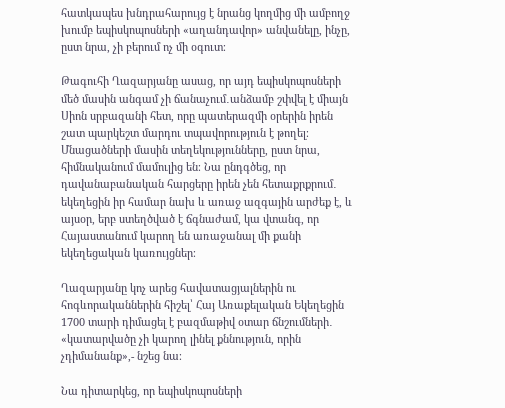հատկապես խնդրահարույց է նրանց կողմից մի ամբողջ խումբ եպիսկոպոսների «աղանդավոր» անվանելը, ինչը, ըստ նրա, չի բերում ոչ մի օգուտ։

Թագուհի Ղազարյանը ասաց, որ այդ եպիսկոպոսների մեծ մասին անգամ չի ճանաչում․անձամբ շփվել է միայն Սիոն սրբազանի հետ, որը պատերազմի օրերին իրեն շատ պարկեշտ մարդու տպավորություն է թողել։ Մնացածների մասին տեղեկությունները, ըստ նրա, հիմնականում մամուլից են։ Նա ընդգծեց, որ դավանաբանական հարցերը իրեն չեն հետաքրքրում․ եկեղեցին իր համար նախ և առաջ ազգային արժեք է, և այսօր, երբ ստեղծված է ճգնաժամ, կա վտանգ, որ Հայաստանում կարող են առաջանալ մի քանի եկեղեցական կառույցներ։

Ղազարյանը կոչ արեց հավատացյալներին ու հոգևորականներին հիշել՝ Հայ Առաքելական Եկեղեցին 1700 տարի դիմացել է բազմաթիվ օտար ճնշումների․ «կատարվածը չի կարող լինել քննություն, որին չդիմանանք»,- նշեց նա։

Նա դիտարկեց, որ եպիսկոպոսների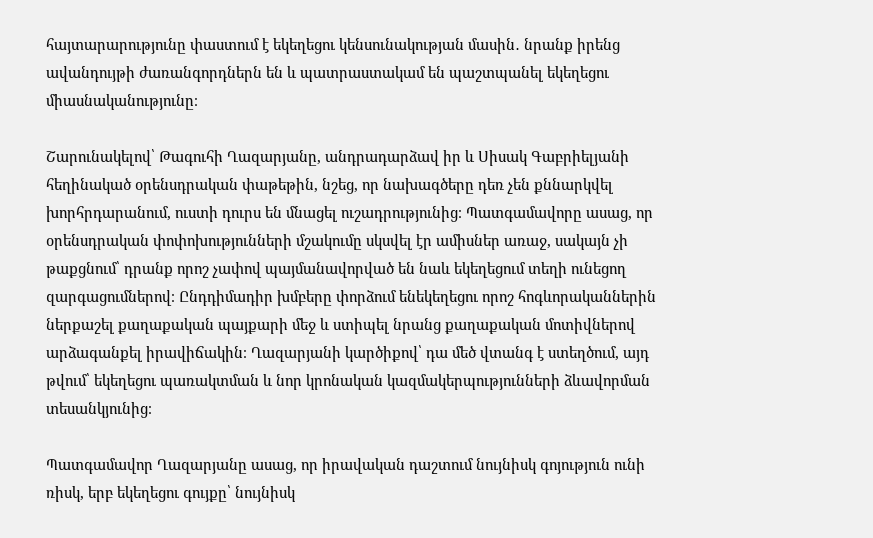հայտարարությունը փաստում է եկեղեցու կենսունակության մասին․ նրանք իրենց ավանդույթի ժառանգորդներն են և պատրաստակամ են պաշտպանել եկեղեցու միասնականությունը։

Շարունակելով՝ Թագուհի Ղազարյանը, անդրադարձավ իր և Սիսակ Գաբրիելյանի հեղինակած օրենսդրական փաթեթին, նշեց, որ նախագծերը դեռ չեն քննարկվել խորհրդարանում, ուստի դուրս են մնացել ուշադրությունից։ Պատգամավորը ասաց, որ օրենսդրական փոփոխությունների մշակումը սկսվել էր ամիսներ առաջ, սակայն չի թաքցնում՝ դրանք որոշ չափով պայմանավորված են նաև եկեղեցում տեղի ունեցող զարգացումներով։ Ընդդիմադիր խմբերը փորձում ենեկեղեցու որոշ հոգևորականներին ներքաշել քաղաքական պայքարի մեջ և ստիպել նրանց քաղաքական մոտիվներով արձագանքել իրավիճակին։ Ղազարյանի կարծիքով՝ դա մեծ վտանգ է ստեղծում, այդ թվում՝ եկեղեցու պառակտման և նոր կրոնական կազմակերպությունների ձևավորման տեսանկյունից։

Պատգամավոր Ղազարյանը ասաց, որ իրավական դաշտում նույնիսկ գոյություն ունի ռիսկ, երբ եկեղեցու գույքը՝ նույնիսկ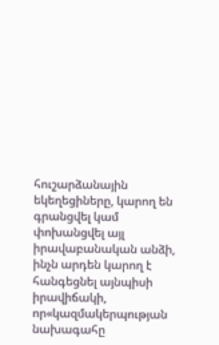հուշարձանային եկեղեցիները, կարող են գրանցվել կամ փոխանցվել այլ իրավաբանական անձի, ինչն արդեն կարող է հանգեցնել այնպիսի իրավիճակի, որ«կազմակերպության նախագահը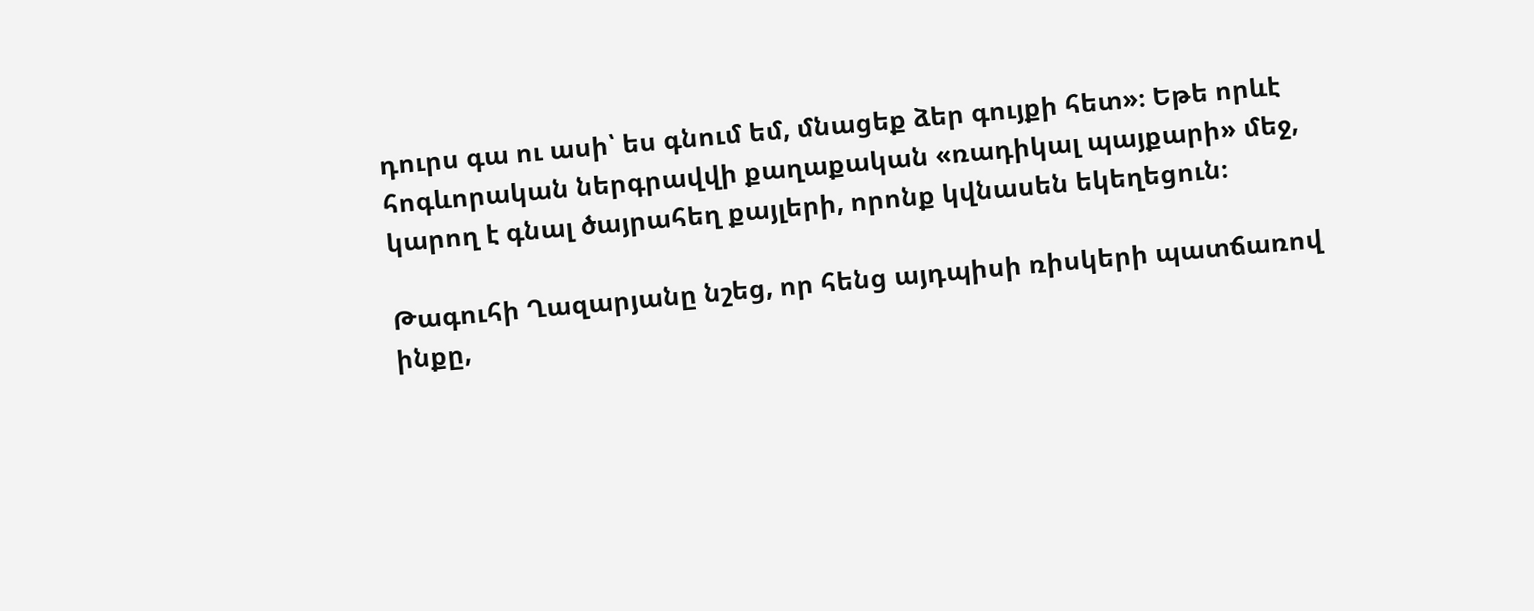դուրս գա ու ասի՝ ես գնում եմ, մնացեք ձեր գույքի հետ»։ Եթե որևէ հոգևորական ներգրավվի քաղաքական «ռադիկալ պայքարի» մեջ, կարող է գնալ ծայրահեղ քայլերի, որոնք կվնասեն եկեղեցուն։

Թագուհի Ղազարյանը նշեց, որ հենց այդպիսի ռիսկերի պատճառով ինքը,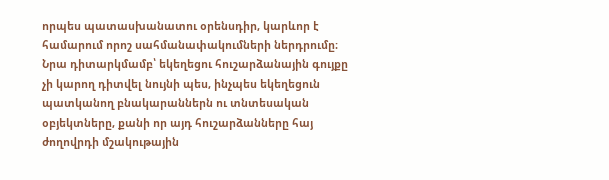որպես պատասխանատու օրենսդիր, կարևոր է համարում որոշ սահմանափակումների ներդրումը։ Նրա դիտարկմամբ՝ եկեղեցու հուշարձանային գույքը չի կարող դիտվել նույնի պես, ինչպես եկեղեցուն պատկանող բնակարաններն ու տնտեսական օբյեկտները, քանի որ այդ հուշարձանները հայ ժողովրդի մշակութային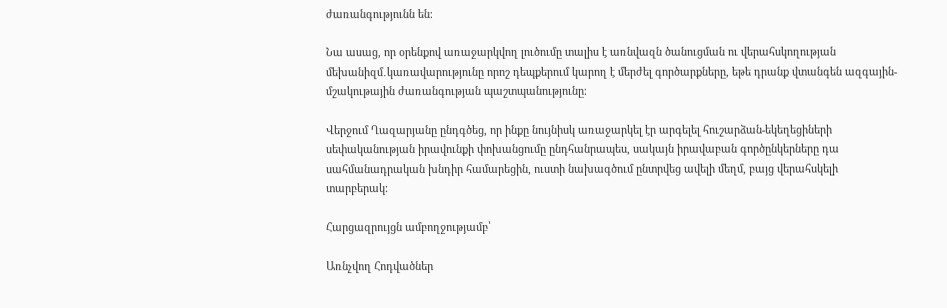ժառանգությունն են։

Նա ասաց, որ օրենքով առաջարկվող լուծումը տալիս է առնվազն ծանուցման ու վերահսկողության մեխանիզմ․կառավարությունը որոշ դեպքերում կարող է մերժել գործարքները, եթե դրանք վտանգեն ազգային-մշակութային ժառանգության պաշտպանությունը։

Վերջում Ղազարյանը ընդգծեց, որ ինքը նույնիսկ առաջարկել էր արգելել հուշարձան-եկեղեցիների սեփականության իրավունքի փոխանցումը ընդհանրապես, սակայն իրավաբան գործընկերները դա սահմանադրական խնդիր համարեցին, ուստի նախագծում ընտրվեց ավելի մեղմ, բայց վերահսկելի տարբերակ։

Հարցազրույցն ամբողջությամբ՝

Առնչվող Հոդվածներ